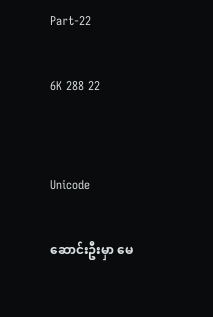Part-22

6K 288 22


Unicode

ဆောင်းဦးမှာ မေ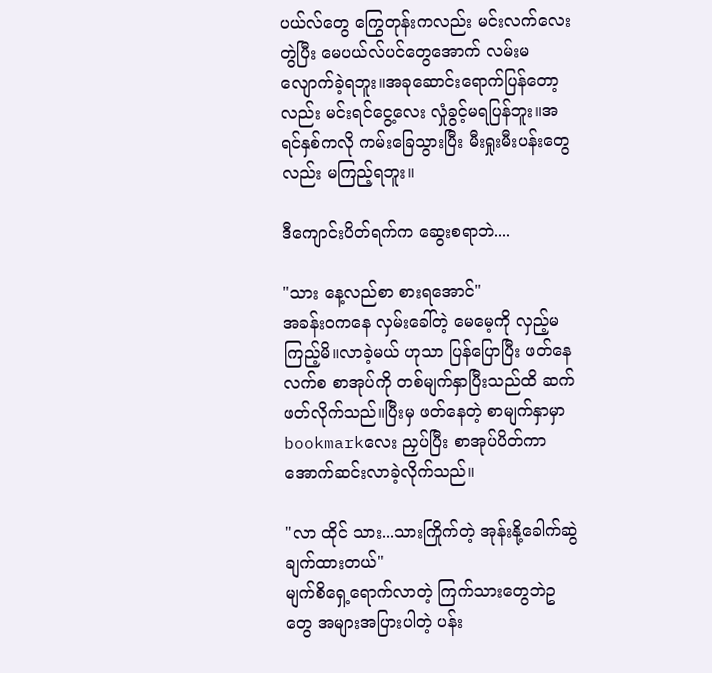ပယ်လ်တွေ ကြွေတုန်းကလည်း မင်းလက်လေးတွဲပြီး မေပယ်လ်ပင်တွေအောက် လမ်းမလျောက်ခဲ့ရဘူး။အခုဆောင်းရောက်ပြန်တော့လည်း မင်းရင်ငွေ့လေး လှုံခွင့်မရပြန်ဘူး။အရင်နှစ်ကလို ကမ်းခြေသွားပြီး မီးရှုးမီးပန်းတွေလည်း မကြည့်ရဘူး။

ဒီကျောင်းပိတ်ရက်က ဆွေးစရာဘဲ....

"သား နေ့လည်စာ စားရအောင်"
အခန်း၀ကနေ လှမ်းခေါ်တဲ့ မေမေ့ကို လှည့်မကြည့်မိ။လာခဲ့မယ် ဟုသာ ပြန်ပြောပြီး ဖတ်နေလက်စ စာအုပ်ကို တစ်မျက်နှာပြီးသည်ထိ ဆက်ဖတ်လိုက်သည်။ပြီးမှ ဖတ်နေတဲ့ စာမျက်နှာမှာ bookmarkလေး ညှပ်ပြီး စာအုပ်ပိတ်ကာ အောက်ဆင်းလာခဲ့လိုက်သည်။

"လာ ထိုင် သား...သားကြိုက်တဲ့ အုန်းနို့ခေါက်ဆွဲချက်ထားတယ်"
မျက်စိရှေ့ရောက်လာတဲ့ ကြက်သားတွေဘဲဥတွေ အများအပြားပါတဲ့ ပန်း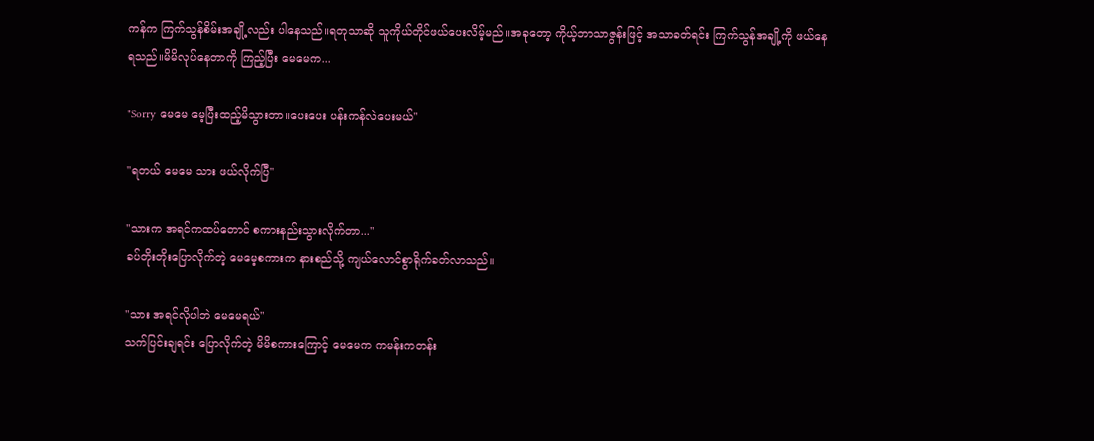ကန်က ကြက်သွန်စိမ်းအချို့လည်း ပါနေသည်။ရတုသာဆို သူကိုယ်တိုင်ဖယ်ပေးလိမ့်မည်။အခုတော့ ကိုယ့်ဘာသာဇွန်းဖြင့် အသာခတ်ရင်း ကြက်သွန်အချို့ကို ဖယ်နေရသည်။မိမိလုပ်နေတာကို ကြည့်ပြီး မေမေက...

"Sorry မေမေ မေ့ပြီးထည့်မိသွားတာ။ပေးပေး ပန်းကန်လဲပေးမယ်"

"ရတယ် မေမေ သား ဖယ်လိုက်ပြီ"

"သားက အရင်ကထပ်တောင် စကားနည်းသွားလိုက်တာ..."
ခပ်တိုးတိုးပြောလိုက်တဲ့ မေမေ့စကားက နားစည်သို့ ကျယ်လောင်စွာရိုက်ခတ်လာသည်။

"သား အရင်လိုပါဘဲ မေမေရယ်"
သက်ပြင်းချရင်း ပြောလိုက်တဲ့ မိမိစကားကြောင့် မေမေက ကမန်းကတန်း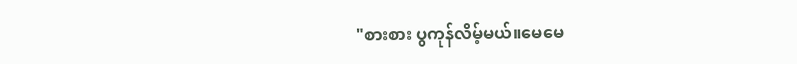"စားစား ပွကုန်လိမ့်မယ်။မေမေ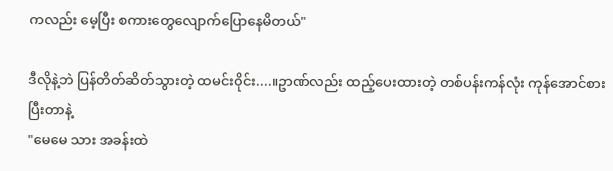ကလည်း မေ့ပြီး စကားတွေလျောက်ပြောနေမိတယ်"

ဒီလိုနဲ့ဘဲ ပြန်တိတ်ဆိတ်သွားတဲ့ ထမင်း၀ိုင်း....။ဥာဏ်လည်း ထည့်ပေးထားတဲ့ တစ်ပန်းကန်လုံး ကုန်အောင်စားပြီးတာနဲ့
"မေမေ သား အခန်းထဲ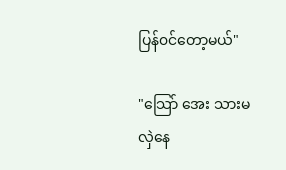ပြန်၀င်တော့မယ်"

"သြော် အေး သားမလှဲနေ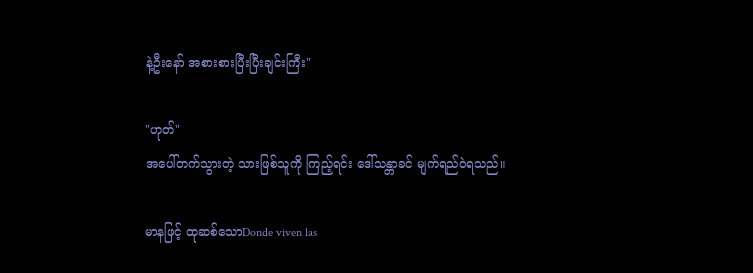နဲ့ဦးနော် အစားစားပြီးပြီးချင်းကြီး"

"ဟုတ်"
အပေါ်တက်သွားတဲ့ သားဖြစ်သူကို ကြည့်ရင်း ဒေါ်သန္တာခင် မျက်ရည်၀ဲရသည်။

မာနဖြင့် ထုဆစ်သောDonde viven las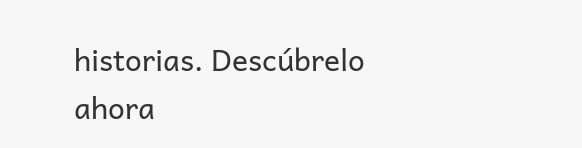historias. Descúbrelo ahora